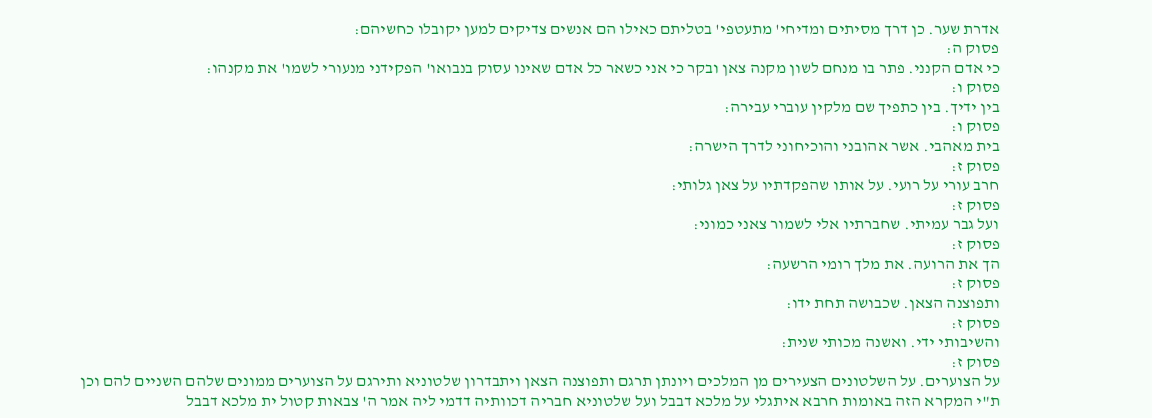אדרת שער. כן דרך מסיתים ומדיחי' מתעטפי' בטליתם כאילו הם אנשים צדיקים למען יקובלו כחשיהם:
פסוק ה:
כי אדם הקנני. פתר בו מנחם לשון מקנה צאן ובקר כי אני כשאר כל אדם שאינו עסוק בנבואו' הפקידני מנעורי לשמו' את מקנהו:
פסוק ו:
בין ידיך. בין כתפיך שם מלקין עוברי עבירה:
פסוק ו:
בית מאהבי. אשר אהובני והוכיחוני לדרך הישרה:
פסוק ז:
חרב עורי על רועי. על אותו שהפקדתיו על צאן גלותי:
פסוק ז:
ועל גבר עמיתי. שחברתיו אלי לשמור צאני כמוני:
פסוק ז:
הך את הרועה. את מלך רומי הרשעה:
פסוק ז:
ותפוצנה הצאן. שכבושה תחת ידו:
פסוק ז:
והשיבותי ידי. ואשנה מכותי שנית:
פסוק ז:
על הצוערים. על השלטונים הצעירים מן המלכים ויונתן תרגם ותפוצנה הצאן ויתבדרון שלטוניא ותירגם על הצוערים ממונים שלהם השניים להם וכן ת"י המקרא הזה באומות חרבא איתגלי על מלכא דבבל ועל שלטוניא חבריה דכוותיה דדמי ליה אמר ה' צבאות קטול ית מלכא דבבל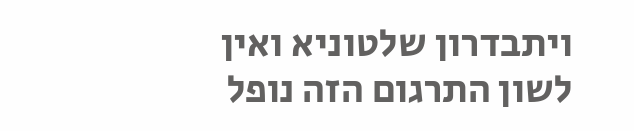ויתבדרון שלטוניא ואין לשון התרגום הזה נופל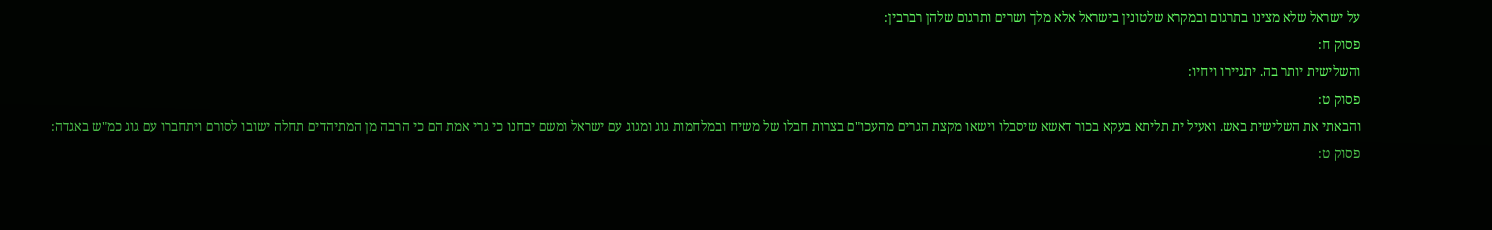על ישראל שלא מצינו בתרגום ובמקרא שלטונין בישראל אלא מלך ושרים ותרגום שלהן רברבין:
פסוק ח:
והשלישית יותר בה. יתגיירו ויחיו:
פסוק ט:
והבאתי את השלישית באש. ואעיל ית תליתא בעקא בכור דאשא שיסבלו וישאו מקצת הגרים מהעכו"ם בצרות חבלו של משיח ובמלחמות גוג ומגוג עם ישראל ומשם יבחנו כי גרי אמת הם כי הרבה מן המתיהדים תחלה ישובו לסורם ויתחברו עם גוג כמ"ש באגדה:
פסוק ט: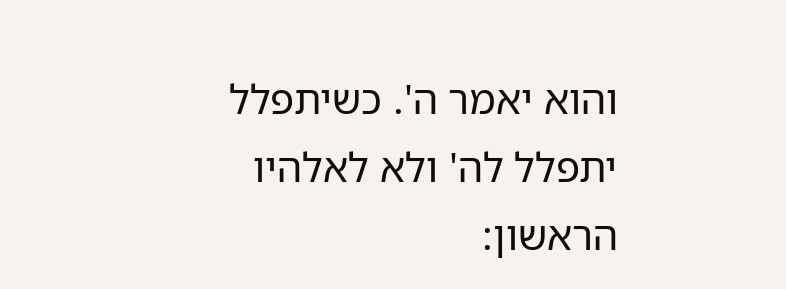והוא יאמר ה'. כשיתפלל יתפלל לה' ולא לאלהיו הראשון: